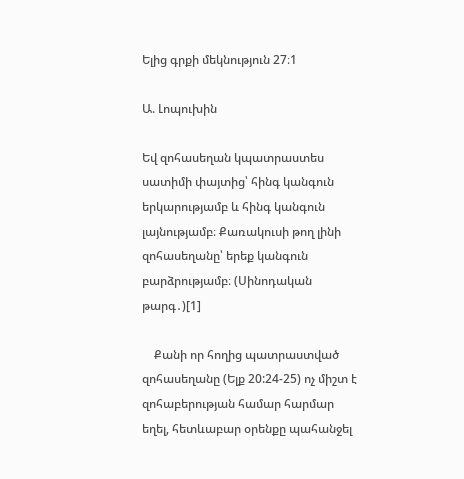Ելից գրքի մեկնություն 27։1

Ա. Լոպուխին

Եվ զոհասեղան կպատրաստես սատիմի փայտից՝ հինգ կանգուն երկարությամբ և հինգ կանգուն լայնությամբ։ Քառակուսի թող լինի զոհասեղանը՝ երեք կանգուն բարձրությամբ։ (Սինոդական թարգ․)[1]

    Քանի որ հողից պատրաստված զոհասեղանը (Ելք 20:24-25) ոչ միշտ է զոհաբերության համար հարմար եղել, հետևաբար օրենքը պահանջել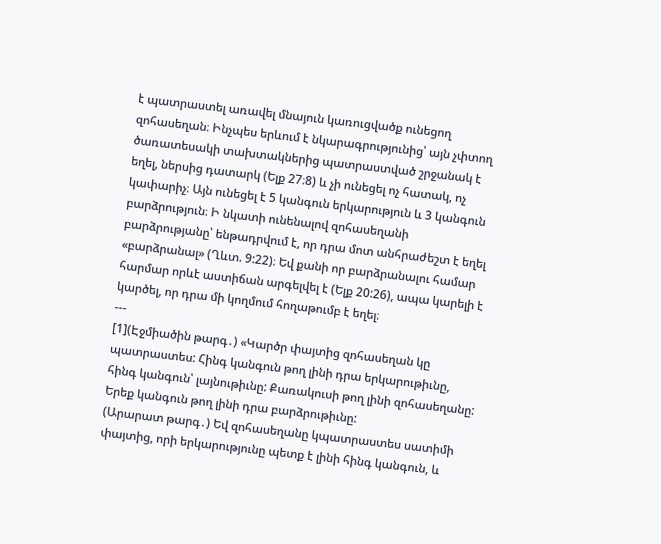է պատրաստել առավել մնայուն կառուցվածք ունեցող զոհասեղան։ Ինչպես երևում է նկարագրությունից՝ այն չփտող ծառատեսակի տախտակներից պատրաստված շրջանակ է եղել, ներսից դատարկ (Ելք 27։8) և չի ունեցել ոչ հատակ, ոչ կափարիչ։ Այն ունեցել է 5 կանգուն երկարություն և 3 կանգուն բարձրություն։ Ի նկատի ունենալով զոհասեղանի բարձրությանը՝ ենթադրվում է, որ դրա մոտ անհրաժեշտ է եղել «բարձրանալ» (Ղևտ. 9:22)։ Եվ քանի որ բարձրանալու համար հարմար որևէ աստիճան արգելվել է (Ելք 20:26), ապա կարելի է կարծել, որ դրա մի կողմում հողաթումբ է եղել։
---
[1](Էջմիածին թարգ․) «Կարծր փայտից զոհասեղան կը պատրաստես: Հինգ կանգուն թող լինի դրա երկարութիւնը, հինգ կանգուն՝ լայնութիւնը: Քառակուսի թող լինի զոհասեղանը: Երեք կանգուն թող լինի դրա բարձրութիւնը:
(Արարատ թարգ․) Եվ զոհասեղանը կպատրաստես սատիմի փայտից, որի երկարությունը պետք է լինի հինգ կանգուն, և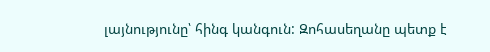լայնությունը՝ հինգ կանգուն: Զոհասեղանը պետք է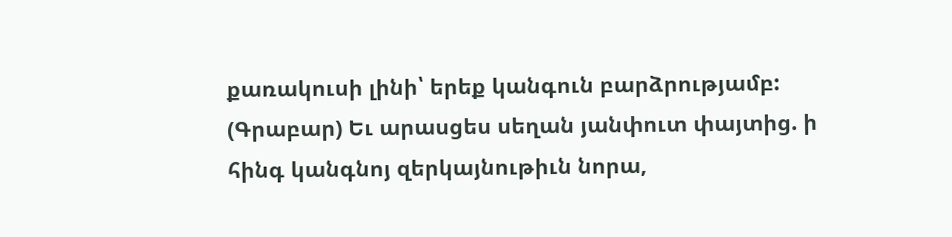քառակուսի լինի՝ երեք կանգուն բարձրությամբ:
(Գրաբար) Եւ արասցես սեղան յանփուտ փայտից. ի հինգ կանգնոյ զերկայնութիւն նորա,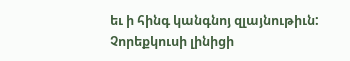եւ ի հինգ կանգնոյ զլայնութիւն: Չորեքկուսի լինիցի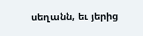սեղանն, եւ յերից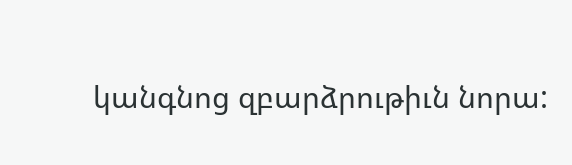կանգնոց զբարձրութիւն նորա: